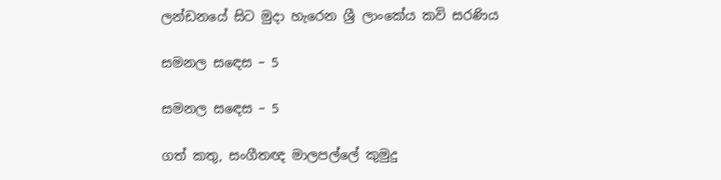ලන්ඩනයේ සිට මුදා හැරෙන ශ්‍රී ලාංකේය කවි සරණිය

සමනල සඳෙස – 5

සමනල සඳෙස – 5

ගත් කතු, සංගීතඥ මාලපල්ලේ කුමුදු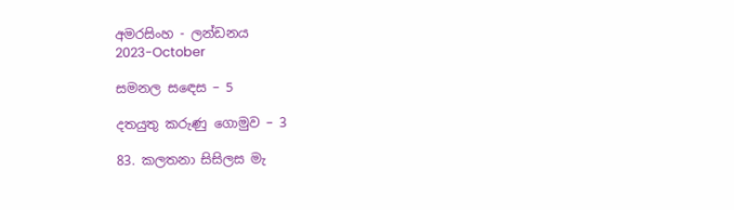අමරසිංහ - ලන්ඩනය
2023-October

සමනල සඳෙස – 5

දතයුතු කරුණු ගොමුව – 3

83. කලතනා සිසිලස මැ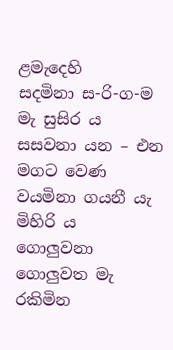ළමැදෙහි
සදමිනා ස-රි-ග-ම මැ සුසිර ය
සසවනා යන – එන මගට වෙණ
වයමිනා ගයනී යැ මිහිරි ය
ගොලුවනා ගොලුවත මැ රකිමින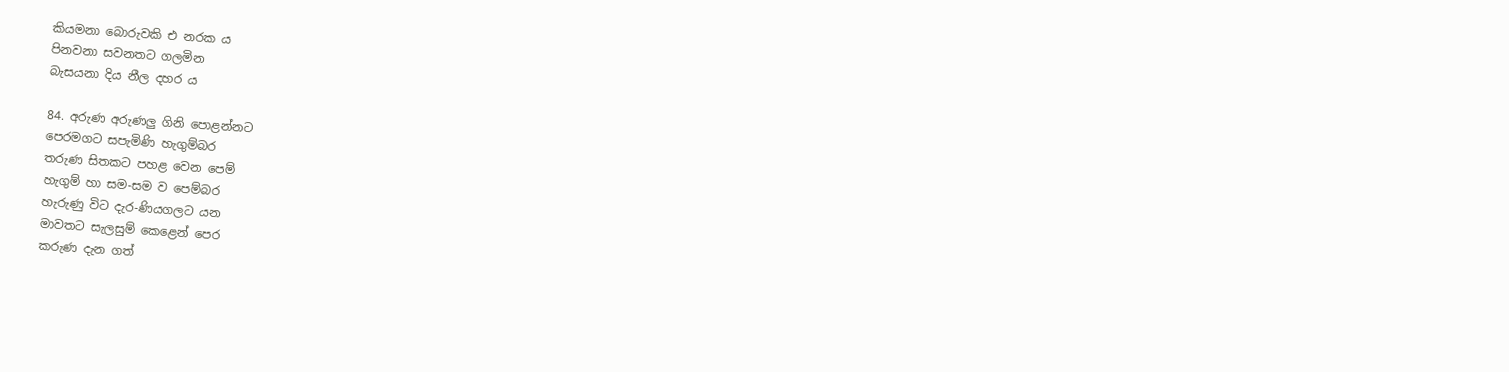කියමනා බොරුවකි එ නරක ය
පිනවනා සවනතට ගලමින
බැසයනා දිය නීල දහර ය

84. අරුණ අරුණලු ගිනි පොළන්නට
පෙරමගට සපැමිණි හැගුම්බර
තරුණ සිතකට පහළ වෙන පෙම්
හැගුම් හා සම-සම ව පෙම්බර
හැරුණු විට දැර-ණියගලට යන
මාවතට සැලසුම් කෙළෙන් පෙර
කරුණ දැන ගත්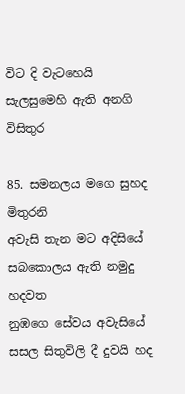විට දි වැටහෙයි
සැලසුමෙහි ඇති අනගි විසිතුර

85. සමනලය මගෙ සුහද මිතුරනි
අවැසි තැන මට අදිසියේ
සබකොලය ඇති නමුදු හදවත
නුඹගෙ සේවය අවැසියේ
සසල සිතුවිලි දී දුවයි හද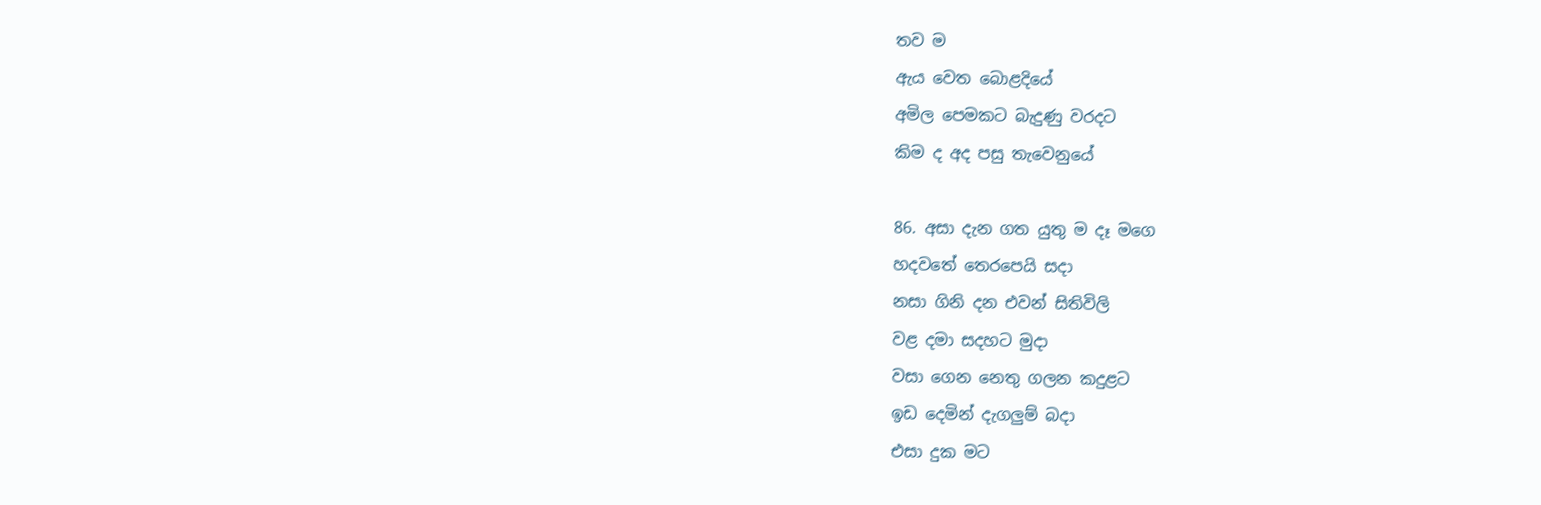තව ම
ඇය වෙත බොළදියේ
අමිල පෙමකට බැදුණු වරදට
කිම ද අද පසු තැවෙනුයේ

86. අසා දැන ගත යුතු ම දෑ මගෙ
හදවතේ තෙරපෙයි සදා
නසා ගිනි දන එවන් සිතිවිලි
වළ දමා සදහට මුදා
වසා ගෙන නෙතු ගලන කදුළට
ඉඩ දෙමින් දැගලුම් බදා
එසා දුක මට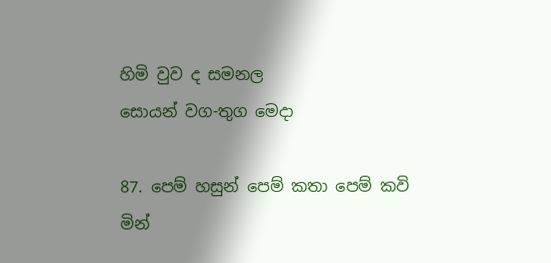හිමි වුව ද සමනල
සොයන් වග-තුග මෙදා

87. පෙම් හසුන් පෙම් කතා පෙම් කවි
මින්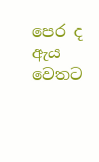පෙර ද ඇය වෙතට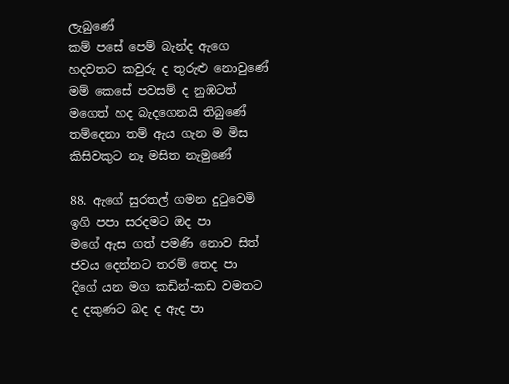ලැබුණේ
කම් පසේ පෙම් බැන්ද ඇගෙ
හදවතට කවුරු ද තුරුළු නොවුණේ
මම් කෙසේ පවසම් ද නුඹටත්
මගෙත් හද බැදගෙනයි තිබුණේ
තම්දෙනා තම් ඇය ගැන ම මිස
කිසිවකුට නෑ මසිත නැමුණේ

88. ඇගේ සුරතල් ගමන දුටුවෙමි
ඉගි පපා සරදමට ඔද පා
මගේ ඇස ගත් පමණි නොව සිත්
ජවය දෙන්නට තරම් තෙද පා
දිගේ යන මග කඩින්-කඩ වමතට
ද දකුණට බද ද ඇද පා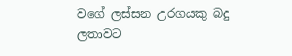වගේ ලස්සන උරගයකු බදු
ලතාවට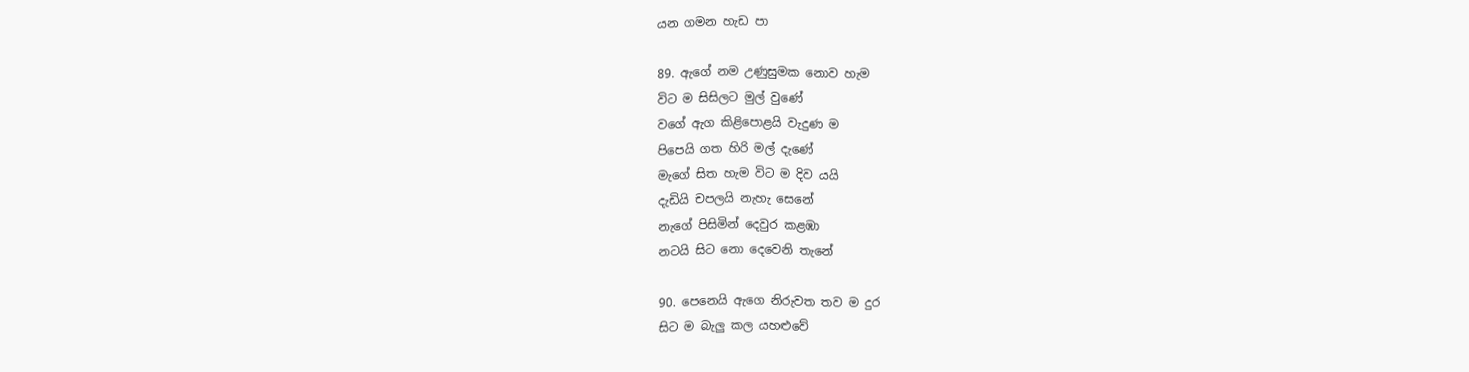යන ගමන හැඩ පා

89. ඇගේ නම උණුසුමක නොව හැම
විට ම සිසිලට මුල් වුණේ
වගේ ඇග කිළිපොළයි වැදුණ ම
පිපෙයි ගත හිරි මල් දැණේ
මැගේ සිත හැම විට ම දිව යයි
දැඩියි චපලයි නැහැ සෙනේ
නැගේ පිසිමින් දෙවුර කළඹා
නටයි සිට නො දෙවෙනි තැනේ

90. පෙනෙයි ඇගෙ නිරුවත තව ම දුර
සිට ම බැලු කල යහළුවේ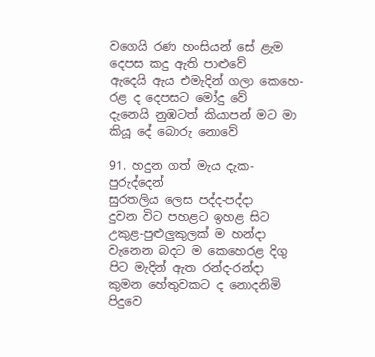වගෙයි රණ හංසියන් සේ ළැම
දෙපස කදු ඇති පාළුවේ
ඇදෙයි ඇය එමැදින් ගලා කෙහෙ-
රළ ද දෙපසට මෝදු වේ
දැනෙයි නුඹටත් කියාපන් මට මා
කියූ දේ බොරු නොවේ

91. හදුන ගත් මැය දැක-පුරුද්දෙන්
සුරතලිය ලෙස පද්ද-පද්දා
දුවන විට පහළට ඉහළ සිට
උකුළ-පුළුලුකුලක් ම හන්දා
වැනෙන බදට ම කෙහෙරළ දිගු
පිට මැදින් ඇත රන්ද-රන්දා
කුමන හේතුවකට ද නොදනිමි
පිදුවෙ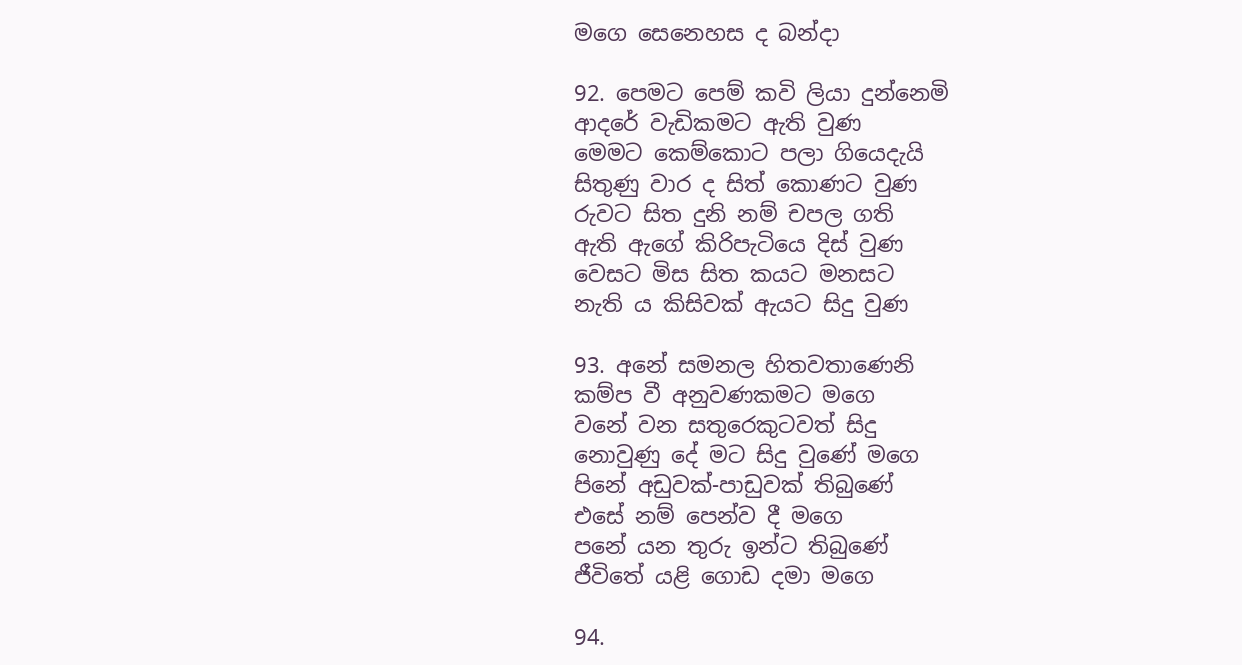මගෙ සෙනෙහස ද බන්දා

92. පෙමට පෙම් කවි ලියා දුන්නෙමි
ආදරේ වැඩිකමට ඇති වුණ
මෙමට කෙම්කොට පලා ගියෙදැයි
සිතුණු වාර ද සිත් කොණට වුණ
රුවට සිත දුනි නම් චපල ගති
ඇති ඇගේ කිරිපැටියෙ දිස් වුණ
වෙසට මිස සිත කයට මනසට
නැති ය කිසිවක් ඇයට සිදු වුණ

93. අනේ සමනල හිතවතාණෙනි
කම්ප වී අනුවණකමට මගෙ
වනේ වන සතුරෙකුටවත් සිදු
නොවුණු දේ මට සිදු වුණේ මගෙ
පිනේ අඩුවක්-පාඩුවක් තිබුණේ
එසේ නම් පෙන්ව දී මගෙ
පනේ යන තුරු ඉන්ට තිබුණේ
ජීවිතේ යළි ගොඩ දමා මගෙ

94.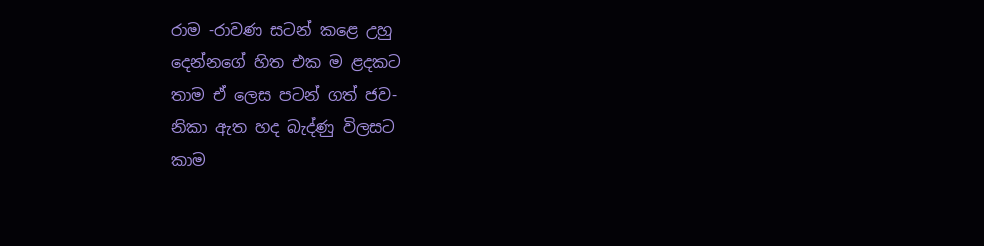රාම -රාවණ සටන් කළෙ උහු
දෙන්නගේ හිත එක ම ළදකට
තාම ඒ ලෙස පටන් ගත් ජව-
නිකා ඇත හද බැද්ණු විලසට
කාම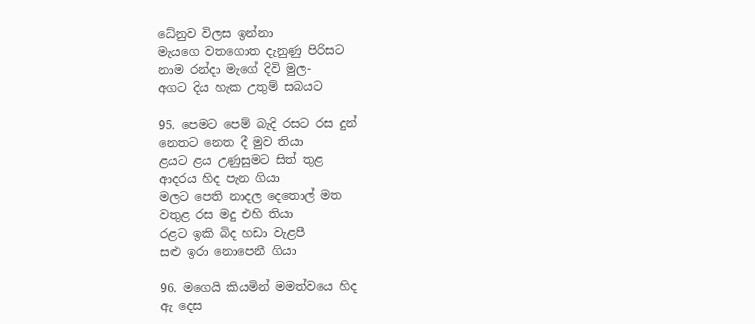ධේනුව විලස ඉන්නා
මැයගෙ වතගොත දැනුණු පිරිසට
නාම රන්දා මැගේ දිවි මුල-
අගට දිය හැක උතුම් සබයට

95. පෙමට පෙම් බැදි රසට රස දුන්
නෙතට නෙත දී මුව තියා
ළයට ළය උණුසුමට සිත් තුළ
ආදරය හිද පැන ගියා
මලට පෙති නාදල දෙතොල් මත
වතුළ රස මදු එහි තියා
රළට ඉකි බිද හඩා වැළපී
සළු ඉරා නොපෙනී ගියා

96. මගෙයි කියමින් මමත්වයෙ හිද
ඇ දෙස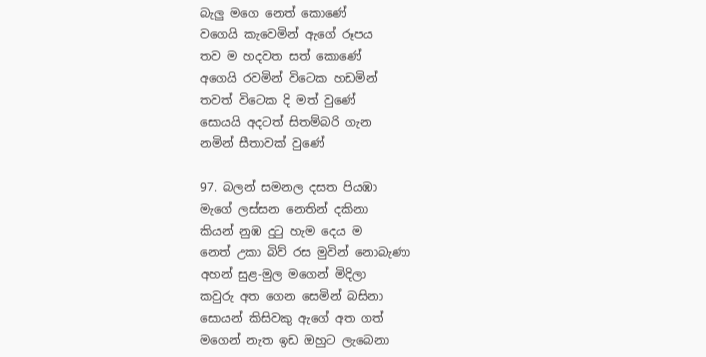බැලු මගෙ නෙත් කොණේ
වගෙයි කැවෙමින් ඇගේ රූපය
තව ම හදවත සත් කොණේ
අගෙයි රවමින් විටෙක හඩමින්
තවත් විටෙක දි මත් වුණේ
සොයයි අදටත් සිතම්බරි ගැන
නමින් සීතාවක් වුණේ

97. බලන් සමනල දසත පියඹා
මැගේ ලස්සන නෙතින් දකිනා
කියන් නුඹ දුටු හැම දෙය ම
නෙත් උකා බිව් රස මුවින් නොබැණා
අහන් සුළ-මුල මගෙන් මිදිලා
කවුරු අත ගෙන සෙමින් බසිනා
සොයන් කිසිවකු ඇගේ අත ගත්
මගෙන් නැත ඉඩ ඔහුට ලැබෙනා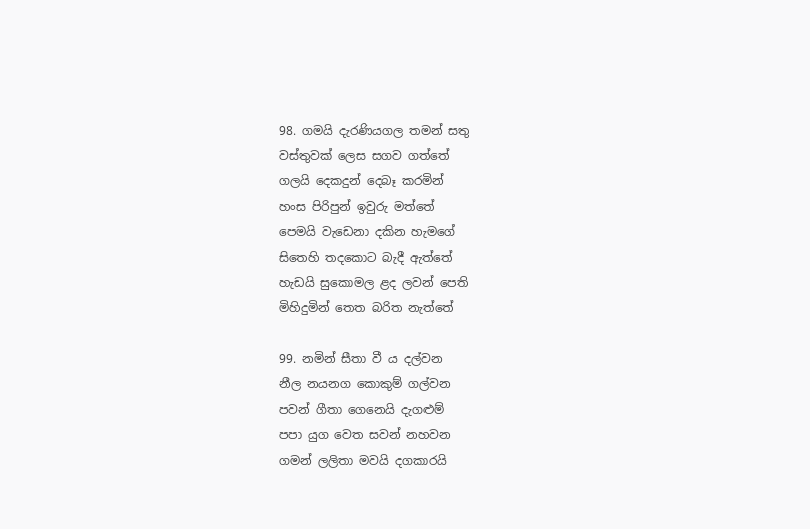98. ගමයි දැරණියගල තමන් සතු
වස්තුවක් ලෙස සගව ගත්තේ
ගලයි දෙකදුන් දෙබෑ කරමින්
හංස පිරිපුන් ඉවුරු මත්තේ
පෙමයි වැඩෙනා දකින හැමගේ
සිතෙහි තදකොට බැදී ඇත්තේ
හැඩයි සුකොමල ළද ලවන් පෙති
මිහිදුමින් තෙත බරිත නැත්තේ

99. නමින් සීතා වී ය දල්වන
නීල නයනග කොකුම් ගල්වන
පවන් ගීතා ගෙනෙයි දැගළුම්
පපා යුග වෙත සවන් නහවන
ගමන් ලලිතා මවයි දගකාරයි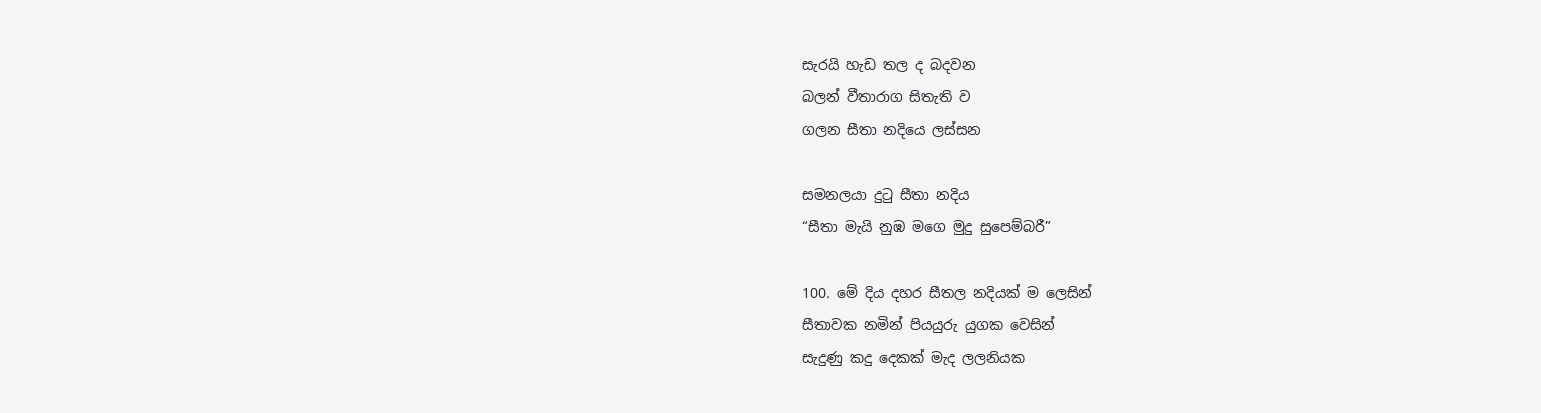සැරයි හැඩ තල ද බදවන
බලන් වීතාරාග සිතැති ව
ගලන සීතා නදියෙ ලස්සන

සමනලයා දුටු සීතා නදිය
“සීතා මැයි නුඹ මගෙ මුදු සුපෙම්බරී”

100. මේ දිය දහර සීතල නදියක් ම ලෙසින්
සීතාවක නමින් පියයුරු යුගක වෙසින්
සැදුණු කදු දෙකක් මැද ලලනියක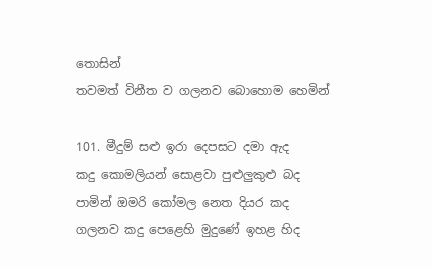තොසින්
තවමත් විනීත ව ගලනව බොහොම හෙමින්

101. මීදුම් සළු ඉරා දෙපසට දමා ඇද
කදු කොමලියන් සොළවා පුළුලුකුළු බද
පාමින් ඔමරි කෝමල නෙත දියර කද
ගලනව කදු පෙළෙහි මුදුණේ ඉහළ හිද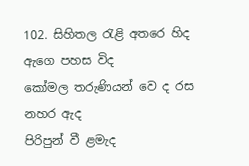102. සිහිතල රැළි අතරෙ හිද ඇගෙ පහස විද
කෝමල තරුණියන් වෙ ද රස නහර ඇද
පිරිපුන් වී ළමැද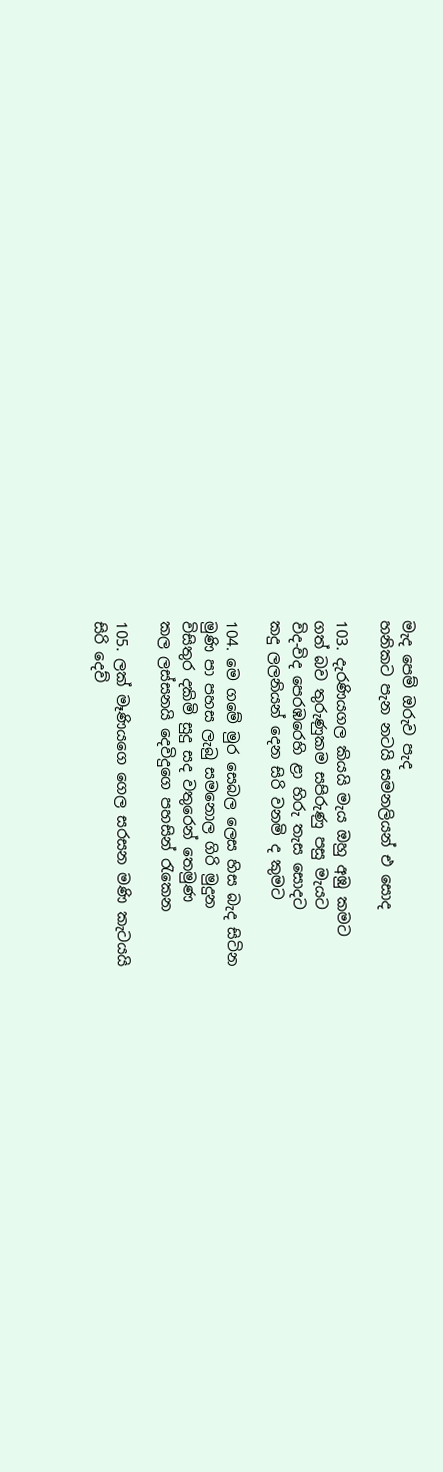මැද පෙම් ඔරුව පැද
හනිකට පැන නටයි සමනලියන් එ සොද

103. දැරණියගල කියයි මැය ඔහු අඹු කමට
ගත් බව තුරුණුකම සපිරුණු පසු මැයට
විද-විද පෙරඹරෙහි ළා හිරු තැස සොදට
කදු ලලනියන් දෙන සිරි වනමි ද කුමට

104. මෙ ගමේ මුර සෙබල ලෙස හිස බැද සිටින
මුණි පා පහස ලැබු සමනොල ගිරි මුදුන
විසිතුර දකිමි සුදු සද වතුරෙන් තෙමුණ
කල ලස්සනයි දෙවිදුගෙ පහසින් රැකෙන

105. ලක් මෑණිය‌ගෙ ගෙල සරසන මණි කැටයයි
සිරි දෙව්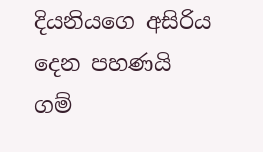දියනියගෙ අසිරිය දෙන පහණයි
ගම්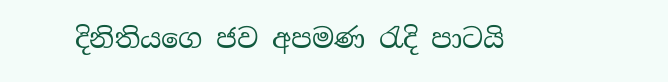දිනිතියගෙ ජව අපමණ රැදි පාටයි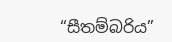“සීතම්බරිය”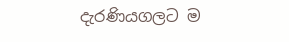දැරණියගලට ම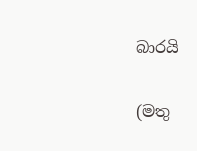බාරයි

(මතු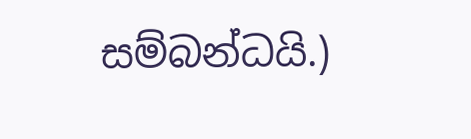සම්බන්ධයි.)